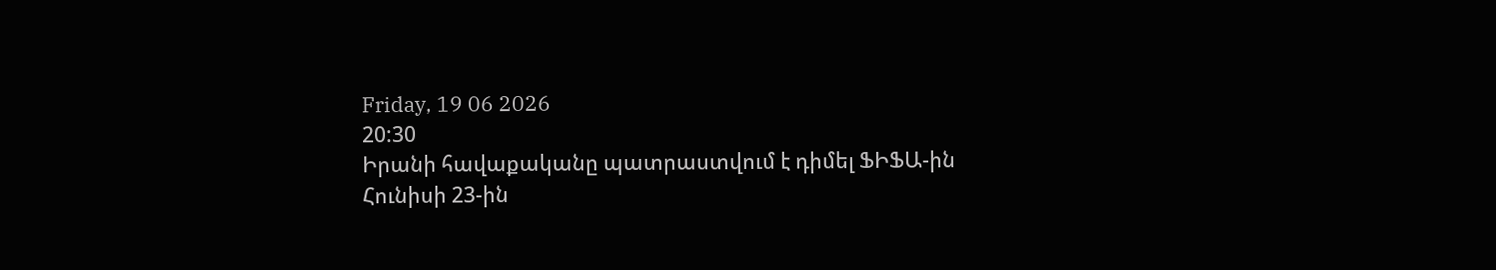Friday, 19 06 2026
20:30
Իրանի հավաքականը պատրաստվում է դիմել ՖԻՖԱ-ին
Հունիսի 23-ին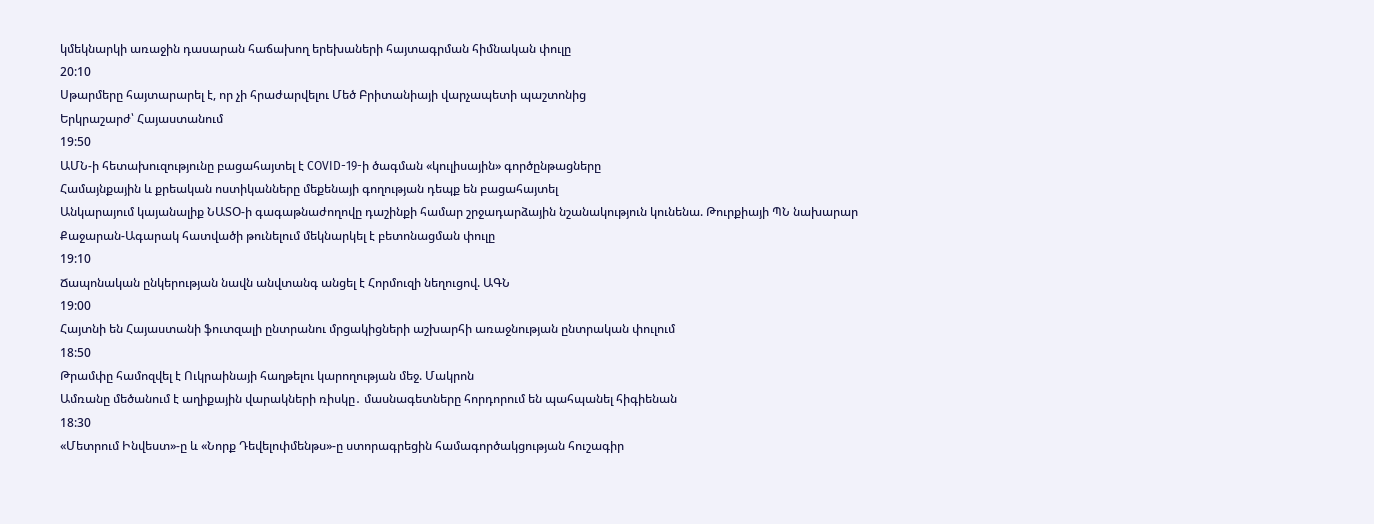կմեկնարկի առաջին դասարան հաճախող երեխաների հայտագրման հիմնական փուլը
20:10
Սթարմերը հայտարարել է, որ չի հրաժարվելու Մեծ Բրիտանիայի վարչապետի պաշտոնից
Երկրաշարժ՝ Հայաստանում
19:50
ԱՄՆ-ի հետախուզությունը բացահայտել է COVID-19-ի ծագման «կուլիսային» գործընթացները
Համայնքային և քրեական ոստիկանները մեքենայի գողության դեպք են բացահայտել
Անկարայում կայանալիք ՆԱՏՕ-ի գագաթնաժողովը դաշինքի համար շրջադարձային նշանակություն կունենա. Թուրքիայի ՊՆ նախարար
Քաջարան-Ագարակ հատվածի թունելում մեկնարկել է բետոնացման փուլը
19:10
Ճապոնական ընկերության նավն անվտանգ անցել է Հորմուզի նեղուցով. ԱԳՆ
19:00
Հայտնի են Հայաստանի ֆուտզալի ընտրանու մրցակիցների աշխարհի առաջնության ընտրական փուլում
18:50
Թրամփը համոզվել է Ուկրաինայի հաղթելու կարողության մեջ. Մակրոն
Ամռանը մեծանում է աղիքային վարակների ռիսկը․ մասնագետները հորդորում են պահպանել հիգիենան
18:30
«Մետրում Ինվեստ»-ը և «Նորք Դեվելոփմենթս»-ը ստորագրեցին համագործակցության հուշագիր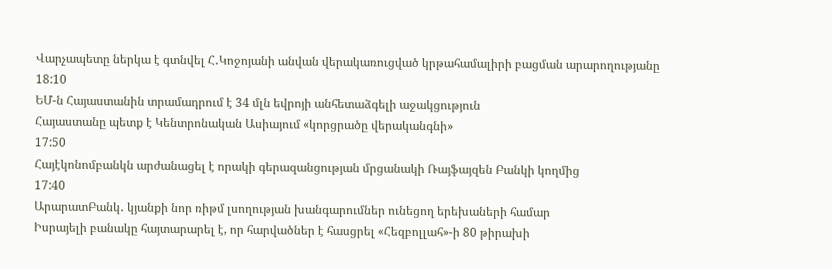Վարչապետը ներկա է գտնվել Հ․Կոջոյանի անվան վերակառուցված կրթահամալիրի բացման արարողությանը
18:10
ԵՄ-ն Հայաստանին տրամադրում է 34 մլն եվրոյի անհետաձգելի աջակցություն
Հայաստանը պետք է Կենտրոնական Ասիայում «կորցրածը վերականգնի»
17:50
Հայէկոնոմբանկն արժանացել է որակի գերազանցության մրցանակի Ռայֆայզեն Բանկի կողմից
17:40
ԱրարատԲանկ․ կյանքի նոր ռիթմ լսողության խանգարումներ ունեցող երեխաների համար
Իսրայելի բանակը հայտարարել է, որ հարվածներ է հասցրել «Հեզբոլլահ»-ի 80 թիրախի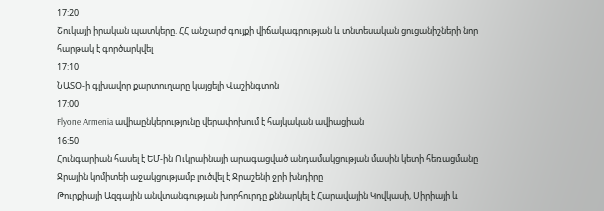17:20
Շուկայի իրական պատկերը. ՀՀ անշարժ գույքի վիճակագրության և տնտեսական ցուցանիշների նոր հարթակ է գործարկվել
17:10
ՆԱՏՕ-ի գլխավոր քարտուղարը կայցելի Վաշինգտոն
17:00
Flyone Armenia ավիաընկերությունը վերափոխում է հայկական ավիացիան
16:50
Հունգարիան հասել է ԵՄ-ին Ուկրաինայի արագացված անդամակցության մասին կետի հեռացմանը
Ջրային կոմիտեի աջակցությամբ լուծվել է Ջրաշենի ջրի խնդիրը
Թուրքիայի Ազգային անվտանգության խորհուրդը քննարկել է Հարավային Կովկասի, Սիրիայի և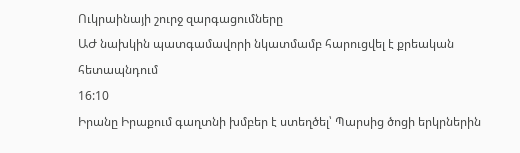Ուկրաինայի շուրջ զարգացումները
ԱԺ նախկին պատգամավորի նկատմամբ հարուցվել է քրեական հետապնդում
16:10
Իրանը Իրաքում գաղտնի խմբեր է ստեղծել՝ Պարսից ծոցի երկրներին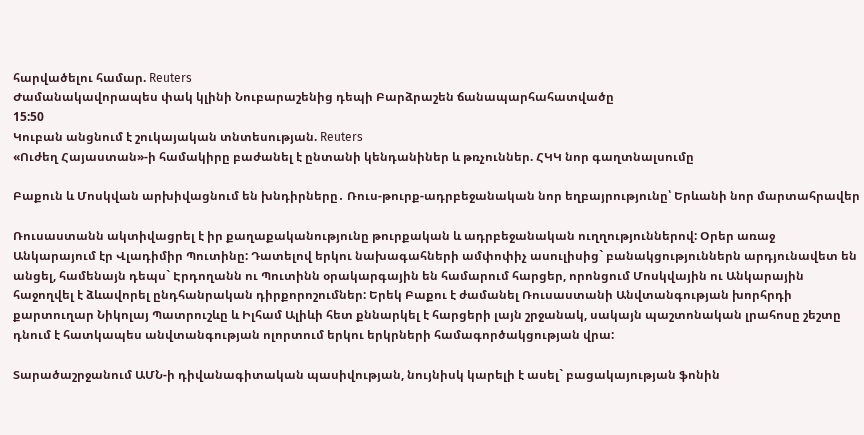հարվածելու համար. Reuters
Ժամանակավորապես փակ կլինի Նուբարաշենից դեպի Բարձրաշեն ճանապարհահատվածը
15:50
Կուբան անցնում է շուկայական տնտեսության. Reuters
«Ուժեղ Հայաստան»-ի համակիրը բաժանել է ընտանի կենդանիներ և թռչուններ. ՀԿԿ նոր գաղտնալսումը

Բաքուն և Մոսկվան արխիվացնում են խնդիրները․ Ռուս-թուրք-ադրբեջանական նոր եղբայրությունը՝ Երևանի նոր մարտահրավեր

Ռուսաստանն ակտիվացրել է իր քաղաքականությունը թուրքական և ադրբեջանական ուղղություններով: Օրեր առաջ Անկարայում էր Վլադիմիր Պուտինը: Դատելով երկու նախագահների ամփոփիչ ասուլիսից` բանակցություններն արդյունավետ են անցել, համենայն դեպս` Էրդողանն ու Պուտինն օրակարգային են համարում հարցեր, որոնցում Մոսկվային ու Անկարային հաջողվել է ձևավորել ընդհանրական դիրքորոշումներ: Երեկ Բաքու է ժամանել Ռուսաստանի Անվտանգության խորհրդի քարտուղար Նիկոլայ Պատրուշևը և Իլհամ Ալիևի հետ քննարկել է հարցերի լայն շրջանակ, սակայն պաշտոնական լրահոսը շեշտը դնում է հատկապես անվտանգության ոլորտում երկու երկրների համագործակցության վրա:

Տարածաշրջանում ԱՄՆ-ի դիվանագիտական պասիվության, նույնիսկ կարելի է ասել` բացակայության ֆոնին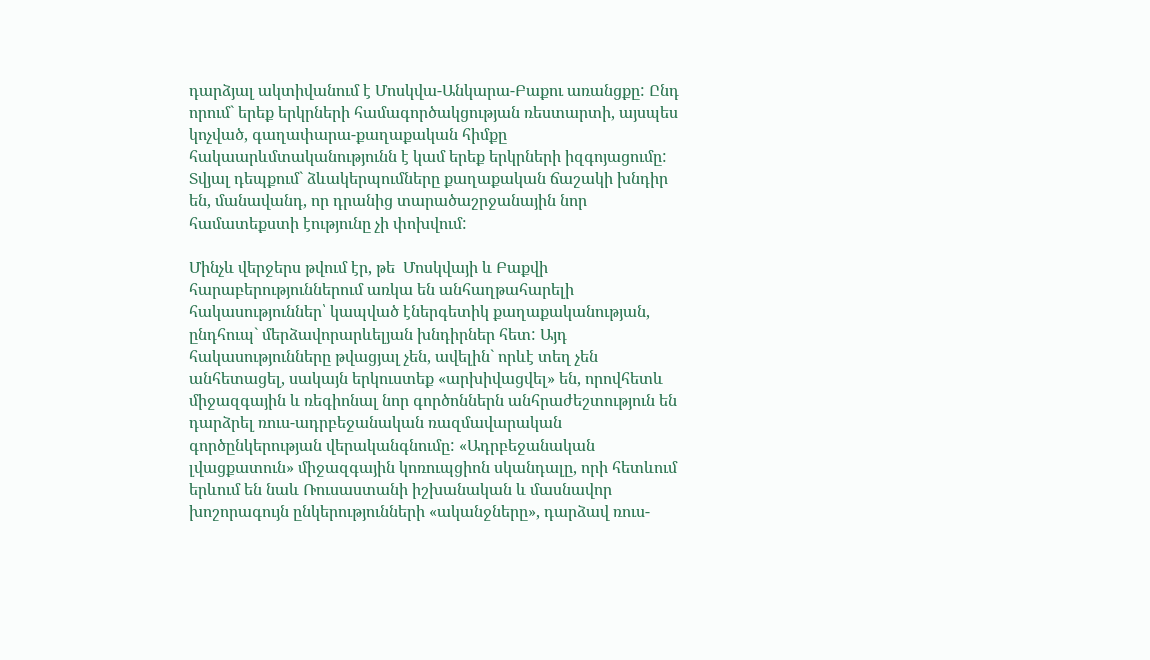դարձյալ ակտիվանում է Մոսկվա-Անկարա-Բաքու առանցքը: Ընդ որում` երեք երկրների համագործակցության ռեստարտի, այսպես կոչված, գաղափարա-քաղաքական հիմքը հակաարևմտականությունն է կամ երեք երկրների իզգոյացումը: Տվյալ դեպքում` ձևակերպումները քաղաքական ճաշակի խնդիր են, մանավանդ, որ դրանից տարածաշրջանային նոր համատեքստի էությունը չի փոխվում:

Մինչև վերջերս թվում էր, թե  Մոսկվայի և Բաքվի հարաբերություններում առկա են անհաղթահարելի հակասություններ՝ կապված էներգետիկ քաղաքականության, ընդհուպ` մերձավորարևելյան խնդիրներ հետ: Այդ հակասությունները թվացյալ չեն, ավելին` որևէ տեղ չեն անհետացել, սակայն երկուստեք «արխիվացվել» են, որովհետև միջազգային և ռեգիոնալ նոր գործոններն անհրաժեշտություն են դարձրել ռուս-ադրբեջանական ռազմավարական գործընկերության վերականգնումը: «Ադրբեջանական լվացքատուն» միջազգային կոռուպցիոն սկանդալը, որի հետևում երևում են նաև Ռուսաստանի իշխանական և մասնավոր խոշորագույն ընկերությունների «ականջները», դարձավ ռուս-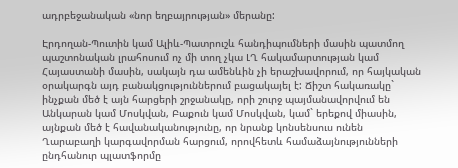ադրբեջանական «նոր եղբայրության» մերանը:

Էրդողան-Պուտին կամ Ալիև-Պատրուշև հանդիպումների մասին պատմող պաշտոնական լրահոսում ոչ մի տող չկա ԼՂ հակամարտության կամ Հայաստանի մասին, սակայն դա ամենևին չի երաշխավորում, որ հայկական օրակարգն այդ բանակցություններում բացակայել է: Ճիշտ հակառակը` ինչքան մեծ է այն հարցերի շրջանակը, որի շուրջ պայմանավորվում են Անկարան կամ Մոսկվան, Բաքուն կամ Մոսկվան, կամ` երեքով միասին, այնքան մեծ է հավանականությունը, որ նրանք կոնսենսուս ունեն Ղարաբաղի կարգավորման հարցում, որովհետև համաձայնությունների ընդհանուր պլատֆորմը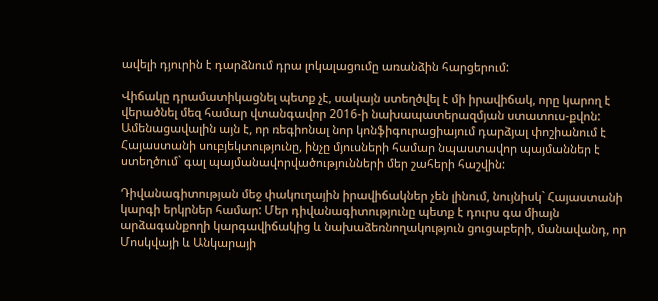ավելի դյուրին է դարձնում դրա լոկալացումը առանձին հարցերում:

Վիճակը դրամատիկացնել պետք չէ, սակայն ստեղծվել է մի իրավիճակ, որը կարող է վերածնել մեզ համար վտանգավոր 2016-ի նախապատերազմյան ստատուս-քվոն: Ամենացավալին այն է, որ ռեգիոնալ նոր կոնֆիգուրացիայում դարձյալ փոշիանում է Հայաստանի սուբյեկտությունը, ինչը մյուսների համար նպաստավոր պայմաններ է ստեղծում` գալ պայմանավորվածությունների մեր շահերի հաշվին:

Դիվանագիտության մեջ փակուղային իրավիճակներ չեն լինում, նույնիսկ` Հայաստանի կարգի երկրներ համար: Մեր դիվանագիտությունը պետք է դուրս գա միայն արձագանքողի կարգավիճակից և նախաձեռնողակություն ցուցաբերի, մանավանդ, որ Մոսկվայի և Անկարայի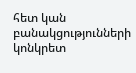հետ կան բանակցությունների կոնկրետ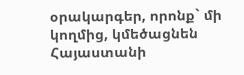օրակարգեր, որոնք` մի կողմից, կմեծացնեն Հայաստանի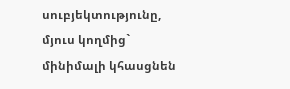սուբյեկտությունը, մյուս կողմից` մինիմալի կհասցնեն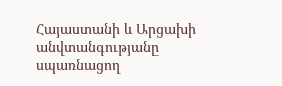Հայաստանի և Արցախի անվտանգությանը սպառնացող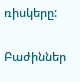ռիսկերը:

Բաժիններ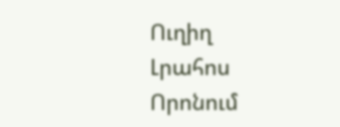Ուղիղ
Լրահոս
Որոնում